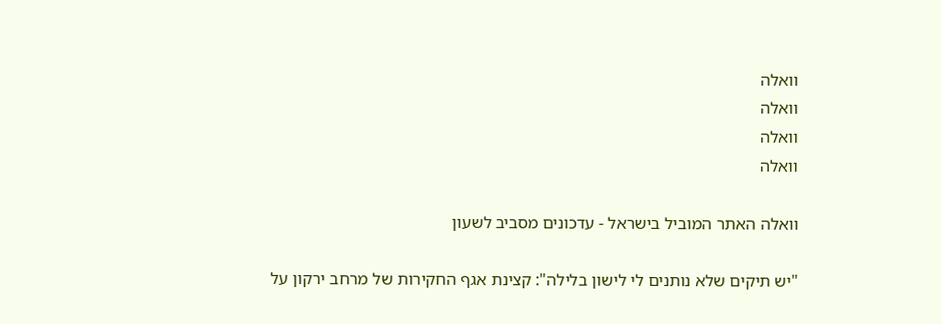וואלה
וואלה
וואלה
וואלה

וואלה האתר המוביל בישראל - עדכונים מסביב לשעון

"יש תיקים שלא נותנים לי לישון בלילה": קצינת אגף החקירות של מרחב ירקון על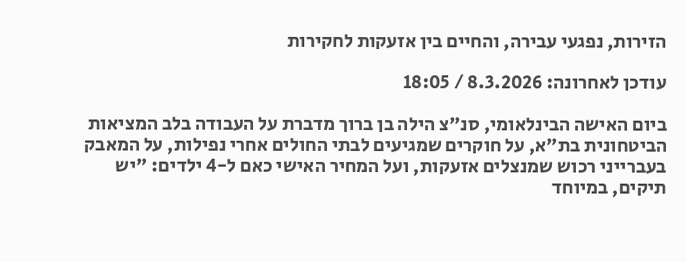הזירות, נפגעי עבירה, והחיים בין אזעקות לחקירות

עודכן לאחרונה: 8.3.2026 / 18:05

ביום האישה הבינלאומי, סנ"צ הילה בן ברוך מדברת על העבודה בלב המציאות הביטחונית בת"א, על חוקרים שמגיעים לבתי החולים אחרי נפילות, על המאבק בעברייני רכוש שמנצלים אזעקות, ועל המחיר האישי כאם ל-4 ילדים: "יש תיקים, במיוחד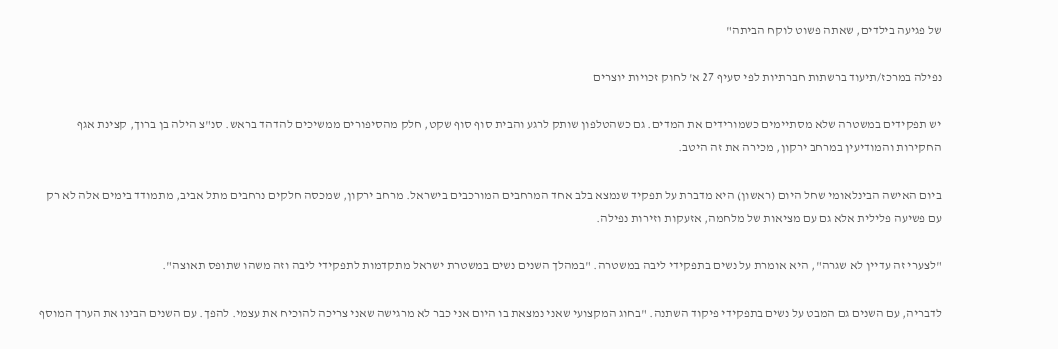של פגיעה בילדים, שאתה פשוט לוקח הביתה"

נפילה במרכז/תיעוד ברשתות חברתיות לפי סעיף 27 א' לחוק זכויות יוצרים

יש תפקידים במשטרה שלא מסתיימים כשמורידים את המדים. גם כשהטלפון שותק לרגע והבית סוף סוף שקט, חלק מהסיפורים ממשיכים להדהד בראש. סנ"צ הילה בן ברוך, קצינת אגף החקירות והמודיעין במרחב ירקון, מכירה את זה היטב.

ביום האישה הבינלאומי שחל היום (ראשון) היא מדברת על תפקיד שנמצא בלב אחד המרחבים המורכבים בישראל. מרחב ירקון, שמכסה חלקים נרחבים מתל אביב, מתמודד בימים אלה לא רק עם פשיעה פלילית אלא גם עם מציאות של מלחמה, אזעקות וזירות נפילה.

"לצערי זה עדיין לא שגרה", היא אומרת על נשים בתפקידי ליבה במשטרה. "במהלך השנים נשים במשטרת ישראל מתקדמות לתפקידי ליבה וזה משהו שתופס תאוצה".

לדבריה, עם השנים גם המבט על נשים בתפקידי פיקוד השתנה. "בחוג המקצועי שאני נמצאת בו היום אני כבר לא מרגישה שאני צריכה להוכיח את עצמי. להפך. עם השנים הבינו את הערך המוסף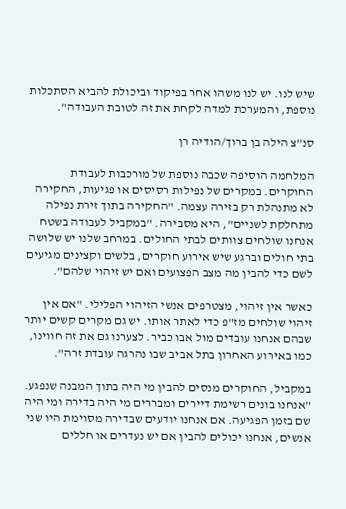שיש לנו. יש לנו משהו אחר בפיקוד וביכולת להביא הסתכלות נוספת, והמערכת למדה לקחת את זה לטובת העבודה".

סנ”צ הילה בן ברוך/הודיה רן

המלחמה הוסיפה שכבה נוספת של מורכבות לעבודת החוקרים. במקרים של נפילות רסיסים או פגיעות, החקירה לא מתנהלת רק בזירה עצמה. "החקירה בתוך זירת נפילה מתחלקת לשניים", היא מסבירה. "במקביל לעבודה בשטח אנחנו שולחים צוותים לבתי החולים. במרחב שלנו יש שלושה בתי חולים וברגע שיש אירוע חוקרים, בלשים וקצינים מגיעים לשם כדי להבין מה מצב הפצועים ואם יש זיהוי שלהם".

כאשר אין זיהוי, מצטרפים אנשי הזיהוי הפלילי. "אם אין זיהוי שולחים מז"פ כדי לאתר אותו. יש גם מקרים קשים יותר שבהם אנחנו עובדים מול אבו כביר. לצערנו גם את זה חווינו, כמו באירוע האחרון בתל אביב שבו נהרגה עובדת זרה".

במקביל, החוקרים מנסים להבין מי היה בתוך המבנה שנפגע. "אנחנו בונים רשימת דיירים ומבררים מי היה בדירה ומי היה שם בזמן הפגיעה. אם אנחנו יודעים שבדירה מסוימת היו שני אנשים, אנחנו יכולים להבין אם יש נעדרים או חללים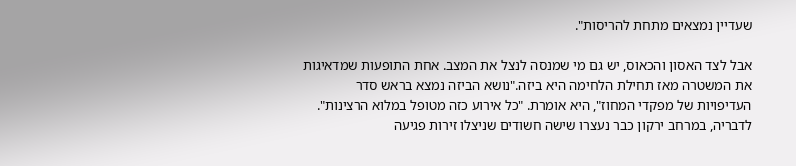שעדיין נמצאים מתחת להריסות".

אבל לצד האסון והכאוס, יש גם מי שמנסה לנצל את המצב. אחת התופעות שמדאיגות את המשטרה מאז תחילת הלחימה היא ביזה."נושא הביזה נמצא בראש סדר העדיפויות של מפקדי המחוז", היא אומרת. "כל אירוע כזה מטופל במלוא הרצינות". לדבריה, במרחב ירקון כבר נעצרו שישה חשודים שניצלו זירות פגיעה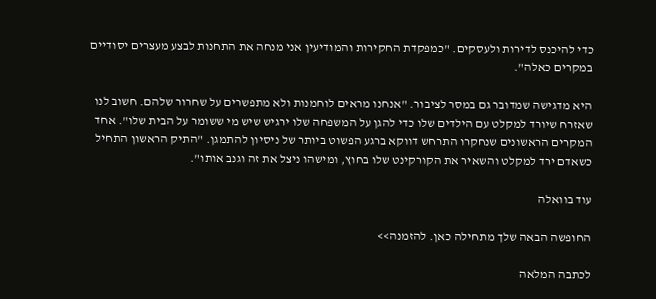כדי להיכנס לדירות ולעסקים. "כמפקדת החקירות והמודיעין אני מנחה את התחנות לבצע מעצרים יסודיים במקרים כאלה".

היא מדגישה שמדובר גם במסר לציבור. "אנחנו מראים לוחמנות ולא מתפשרים על שחרור שלהם. חשוב לנו שאזרח שיורד למקלט עם הילדים שלו כדי להגן על המשפחה שלו ירגיש שיש מי ששומר על הבית שלו". אחד המקרים הראשונים שנחקרו התרחש דווקא ברגע הפשוט ביותר של ניסיון להתמגן. "התיק הראשון התחיל כשאדם ירד למקלט והשאיר את הקורקינט שלו בחוץ, ומישהו ניצל את זה וגנב אותו".

עוד בוואלה

החופשה הבאה שלך מתחילה כאן. להזמנה>>

לכתבה המלאה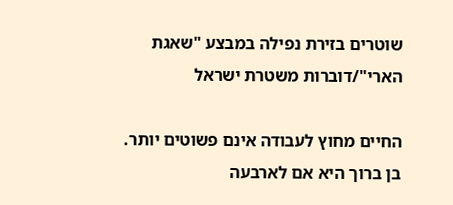שוטרים בזירת נפילה במבצע "שאגת הארי"/דוברות משטרת ישראל

החיים מחוץ לעבודה אינם פשוטים יותר. בן ברוך היא אם לארבעה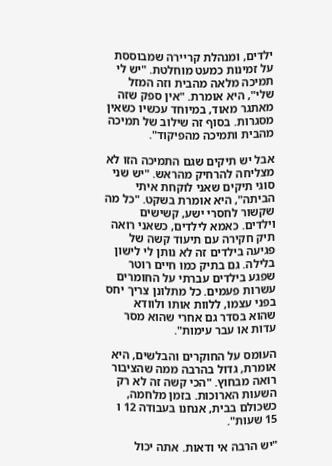ילדים, ומנהלת קריירה שמבוססת על זמינות כמעט מוחלטת. "יש לי תמיכה מלאה מהבית וזה המזל שלי", היא אומרת. "אין ספק שזה מאתגר מאוד, במיוחד עכשיו כשאין מסגרות. בסוף זה שילוב של תמיכה מהבית ותמיכה מהפיקוד".

אבל יש תיקים שגם התמיכה הזו לא מצליחה להרחיק מהראש. "יש שני סוגי תיקים שאני לוקחת איתי הביתה", היא אומרת בשקט. "כל מה שקשור לחסרי ישע, קשישים וילדים. כאמא לילדים, כשאני רואה תיק חקירה עם תיעוד קשה של פגיעה בילדים זה לא נותן לי לישון בלילה. גם בתיק כמו חיים רוטר שפגע בילדים עברתי על החומרים עשרות פעמים. כל מתלונן צריך יחס בפני עצמו, ללוות אותו ולוודא שהוא בסדר גם אחרי שהוא מסר עדות או עבר עימות".

העומס על החוקרים והבלשים, היא אומרת, גדול בהרבה ממה שהציבור רואה מבחוץ. "הכי קשה זה לא רק השעות הארוכות. בזמן מלחמה, כשכולם בבית, אנחנו בעבודה 12 ו 15 שעות".

"יש הרבה אי ודאות. אתה יכול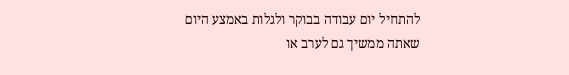להתחיל יום עבודה בבוקר ולגלות באמצע היום שאתה ממשיך גם לערב או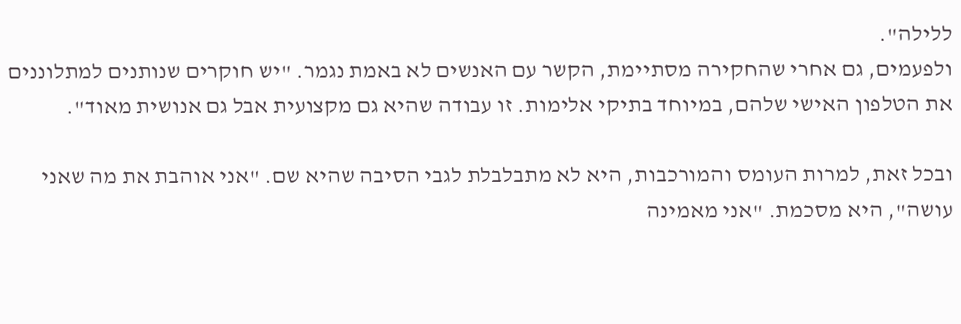ללילה".
ולפעמים, גם אחרי שהחקירה מסתיימת, הקשר עם האנשים לא באמת נגמר. "יש חוקרים שנותנים למתלוננים את הטלפון האישי שלהם, במיוחד בתיקי אלימות. זו עבודה שהיא גם מקצועית אבל גם אנושית מאוד".

ובכל זאת, למרות העומס והמורכבות, היא לא מתבלבלת לגבי הסיבה שהיא שם. "אני אוהבת את מה שאני עושה", היא מסכמת. "אני מאמינה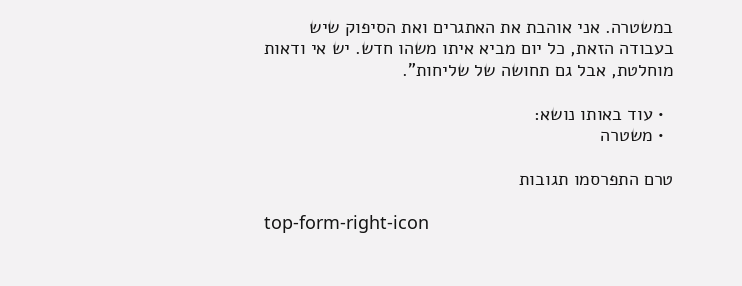במשטרה. אני אוהבת את האתגרים ואת הסיפוק שיש בעבודה הזאת, כל יום מביא איתו משהו חדש. יש אי ודאות מוחלטת, אבל גם תחושה של שליחות".

  • עוד באותו נושא:
  • משטרה

טרם התפרסמו תגובות

top-form-right-icon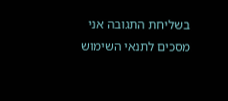בשליחת התגובה אני מסכים לתנאי השימוש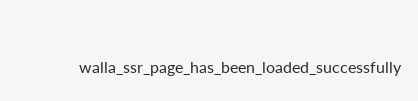walla_ssr_page_has_been_loaded_successfully